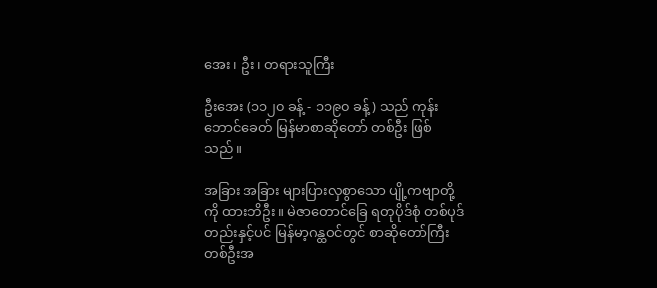အေး၊ ဦး၊ တရားသူကြီး

ဦးအေး (၁၁၂၀ ခန့် - ၁၁၉၀ ခန့်) သည် ကုန်းဘောင်ခေတ် မြန်မာစာဆိုတော် တစ်ဦး ဖြစ်သည်။

အခြား အခြား များပြားလှစွာသော ပျို့ကဗျာတို့ကို ထားဘိဦး။ မဲဇာတောင်ခြေ ရတုပိုဒ်စုံ တစ်ပုဒ်တည်းနှင့်ပင် မြန်မာ့ဂန္ထဝင်တွင် စာဆိုတော်ကြီးတစ်ဦးအ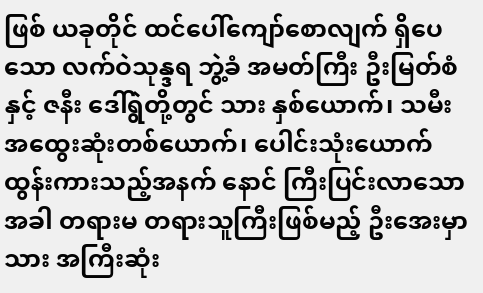ဖြစ် ယခုတိုင် ထင်ပေါ်ကျော်စောလျက် ရှိပေသော လက်ဝဲသုန္ဒရ ဘွဲ့ခံ အမတ်ကြီး ဦးမြတ်စံနှင့် ဇနီး ဒေါ်ရွဲတို့တွင် သား နှစ်ယောက်၊ သမီး အထွေးဆုံးတစ်ယောက်၊ ပေါင်းသုံးယောက် ထွန်းကားသည့်အနက် နောင် ကြီးပြင်းလာသောအခါ တရားမ တရားသူကြီးဖြစ်မည့် ဦးအေးမှာ သား အကြီးဆုံး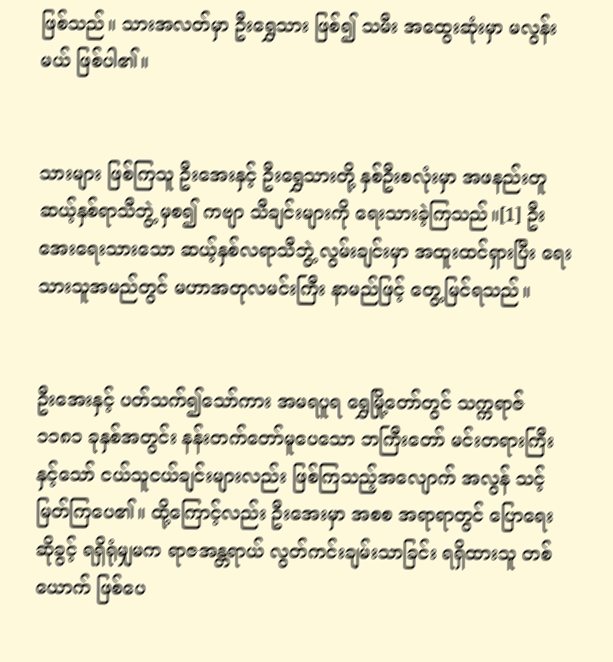ဖြစ်သည်။ သားအလတ်မှာ ဦးရွှေသား ဖြစ်၍ သမီး အထွေးဆုံးမှာ မလွန်းမယ် ဖြစ်ပါ၏။


သားများ ဖြစ်ကြသူ ဦးအေးနှင့် ဦးရွှေသားတို့ နှစ်ဦးစလုံးမှာ အဖနည်းတူ ဆယ့်နှစ်ရာသီဘွဲ့ မှစ၍ ကဗျာ သီချင်းများကို ရေးသားခဲ့ကြသည်။[1] ဦးအေးရေးသားသော ဆယ့်နှစ်လရာသီဘွဲ့ လွမ်းချင်းမှာ အထူးထင်ရှားပြီး ရေးသားသူအမည်တွင် မဟာအတုလမင်းကြီး နာမည်ဖြင့် တွေ့မြင်ရသည်။


ဦးအေးနှင့် ပတ်သက်၍သော်ကား အမရပူရ ရွှေမြို့တော်တွင် သက္ကရာဇ် ၁၁၈၁ ခုနှစ်အတွင်း နန်းတက်တော်မူပေသော ဘကြီးတော် မင်းတရားကြီးနှင့်သော် ငယ်သူငယ်ချင်းများလည်း ဖြစ်ကြသည့်အလျောက် အလွန် သင့်မြတ်ကြပေ၏။ ထို့ကြောင့်လည်း ဦးအေးမှာ အစစ အရာရာတွင် ပြောရေး ဆိုခွင့် ရရှိရုံမျှမက ရာဇအန္တရာယ် လွတ်ကင်းချမ်းသာခြင်း ရရှိထားသူ တစ်ယောက် ဖြစ်ပေ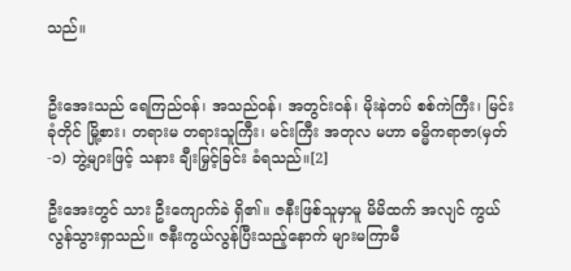သည်။


ဦးအေးသည် ရေကြည်ဝန်၊ အသည်ဝန်၊ အတွင်းဝန်၊ မိုးနဲတပ် စစ်ကဲကြီး၊ မြင်းခုံတိုင် မြို့စား၊ တရားမ တရားသူကြီး၊ မင်းကြီး အတုလ မဟာ ဓမ္မိကရာဇာ(မှတ်-၁) ဘွဲ့များဖြင့် သနား ချီးမြှင့်ခြင်း ခံရသည်။[2]

ဦးအေးတွင် သား ဦးကျောက်ခဲ ရှိ၏။ ဇနီးဖြစ်သူမှာမူ မိမိထက် အလျင် ကွယ်လွန်သွားရှာသည်။ ဇနီးကွယ်လွန်ပြီးသည့်နောက် များမကြာမီ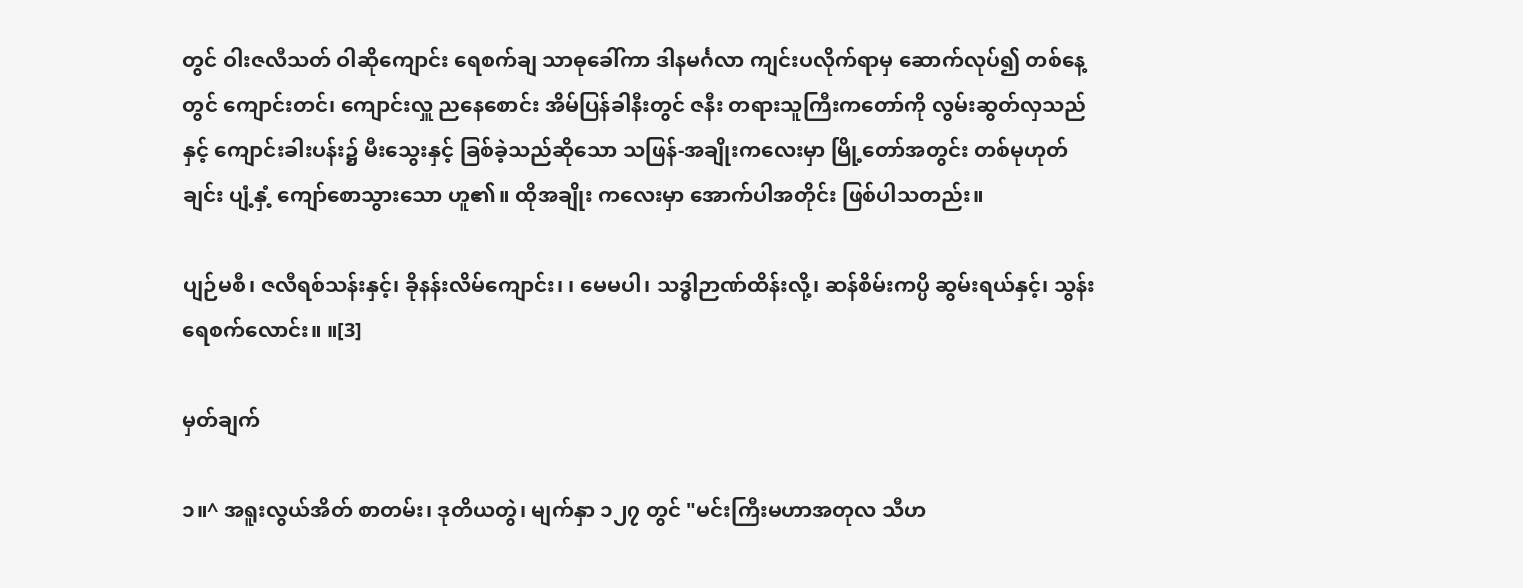တွင် ဝါးဇလီသတ် ဝါဆိုကျောင်း ရေစက်ချ သာဓုခေါ်ကာ ဒါနမင်္ဂလာ ကျင်းပလိုက်ရာမှ ဆောက်လုပ်၍ တစ်နေ့တွင် ကျောင်းတင်၊ ကျောင်းလှူ ညနေစောင်း အိမ်ပြန်ခါနီးတွင် ဇနီး တရားသူကြီးကတော်ကို လွမ်းဆွတ်လှသည်နှင့် ကျောင်းခါးပန်း၌ မီးသွေးနှင့် ခြစ်ခဲ့သည်ဆိုသော သဖြန်-အချိုးကလေးမှာ မြို့တော်အတွင်း တစ်မုဟုတ်ချင်း ပျံ့နှံ့ ကျော်စောသွားသော ဟူ၏။ ထိုအချိုး ကလေးမှာ အောက်ပါအတိုင်း ဖြစ်ပါသတည်း။

ပျဉ်မစီ၊ ဇလီရစ်သန်းနှင့်၊ ခိုနန်းလိမ်ကျောင်း၊ ၊ မေမပါ၊ သဒ္ဓါဉာဏ်ထိန်းလို့၊ ဆန်စိမ်းကပ္ပိ ဆွမ်းရယ်နှင့်၊ သွန်း ရေစက်လောင်း။ ။[3]

မှတ်ချက်

၁။^ အရူးလွယ်အိတ် စာတမ်း၊ ဒုတိယတွဲ၊ မျက်နှာ ၁၂၇ တွင် "မင်းကြီးမဟာအတုလ သီဟ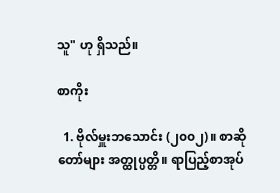သူ" ဟု ရှိသည်။

စာကိုး

  1. ဗိုလ်မှူးဘသောင်း (၂၀၀၂)။ စာဆိုတော်များ အတ္ထုပ္ပတ္တိ။ ရာပြည့်စာအုပ်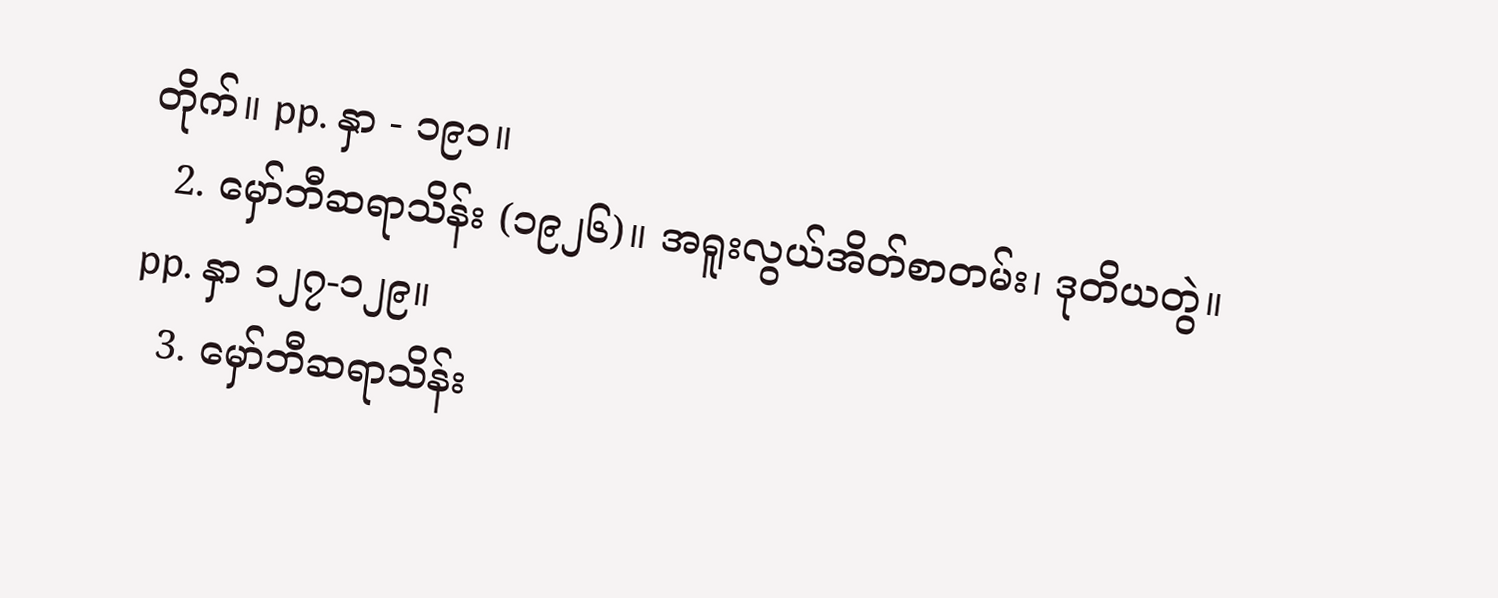တိုက်။ pp. နှာ - ၁၉၁။
  2. မှော်ဘီဆရာသိန်း (၁၉၂၆)။ အရူးလွယ်အိတ်စာတမ်း၊ ဒုတိယတွဲ။ pp. နှာ ၁၂၇-၁၂၉။
  3. မှော်ဘီဆရာသိန်း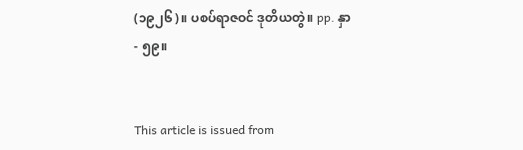(၁၉၂၆)။ ပစပ်ရာဇဝင် ဒုတိယတွဲ။ pp. နှာ - ၅၉။


This article is issued from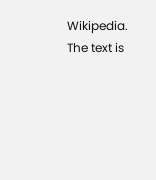Wikipedia. The text is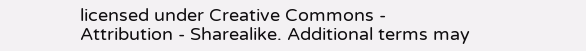licensed under Creative Commons - Attribution - Sharealike. Additional terms may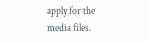apply for the media files.